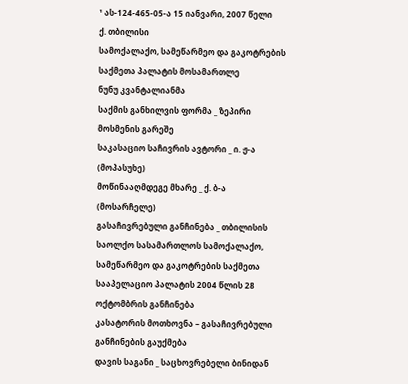¹ ას-124-465-05-ა 15 იანვარი, 2007 წელი
ქ. თბილისი
სამოქალაქო, სამეწარმეო და გაკოტრების
საქმეთა პალატის მოსამართლე
ნუნუ კვანტალიანმა
საქმის განხილვის ფორმა _ ზეპირი მოსმენის გარეშე
საკასაციო საჩივრის ავტორი _ ი. ჟ-ა (მოპასუხე)
მოწინააღმდეგე მხარე _ ქ. ბ-ა (მოსარჩელე)
გასაჩივრებული განჩინება _ თბილისის საოლქო სასამართლოს სამოქალაქო, სამეწარმეო და გაკოტრების საქმეთა სააპელაციო პალატის 2004 წლის 28 ოქტომბრის განჩინება
კასატორის მოთხოვნა – გასაჩივრებული განჩინების გაუქმება
დავის საგანი _ საცხოვრებელი ბინიდან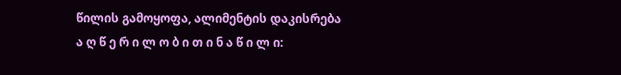წილის გამოყოფა, ალიმენტის დაკისრება
ა ღ წ ე რ ი ლ ო ბ ი თ ი ნ ა წ ი ლ ი: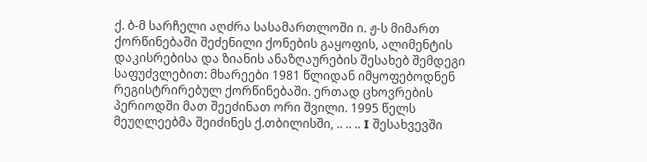ქ. ბ-მ სარჩელი აღძრა სასამართლოში ი. ჟ-ს მიმართ ქორწინებაში შეძენილი ქონების გაყოფის, ალიმენტის დაკისრებისა და ზიანის ანაზღაურების შესახებ შემდეგი საფუძვლებით: მხარეები 1981 წლიდან იმყოფებოდნენ რეგისტრირებულ ქორწინებაში. ერთად ცხოვრების პერიოდში მათ შეეძინათ ორი შვილი. 1995 წელს მეუღლეებმა შეიძინეს ქ.თბილისში, .. .. .. I შესახვევში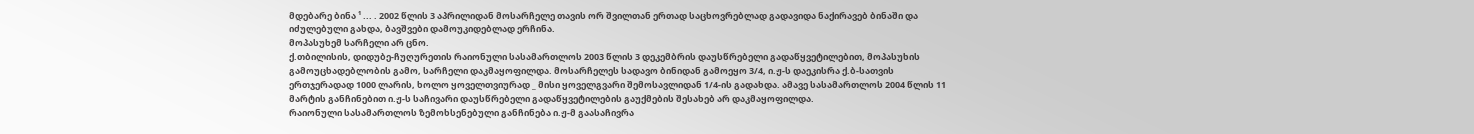მდებარე ბინა ¹ ... . 2002 წლის 3 აპრილიდან მოსარჩელე თავის ორ შვილთან ერთად საცხოვრებლად გადავიდა ნაქირავებ ბინაში და იძულებული გახდა, ბავშვები დამოუკიდებლად ერჩინა.
მოპასუხემ სარჩელი არ ცნო.
ქ.თბილისის, დიდუბე-ჩუღურეთის რაიონული სასამართლოს 2003 წლის 3 დეკემბრის დაუსწრებელი გადაწყვეტილებით, მოპასუხის გამოუცხადებლობის გამო, სარჩელი დაკმაყოფილდა. მოსარჩელეს სადავო ბინიდან გამოეყო 3/4, ი.ჟ-ს დაეკისრა ქ.ბ-სათვის ერთჯერადად 1000 ლარის, ხოლო ყოველთვიურად _ მისი ყოველგვარი შემოსავლიდან 1/4-ის გადახდა. ამავე სასამართლოს 2004 წლის 11 მარტის განჩინებით ი.ჟ-ს საჩივარი დაუსწრებელი გადაწყვეტილების გაუქმების შესახებ არ დაკმაყოფილდა.
რაიონული სასამართლოს ზემოხსენებული განჩინება ი.ჟ-მ გაასაჩივრა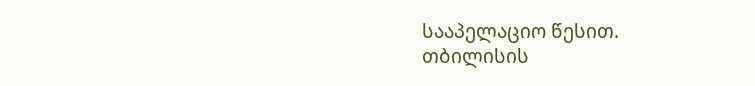სააპელაციო წესით.
თბილისის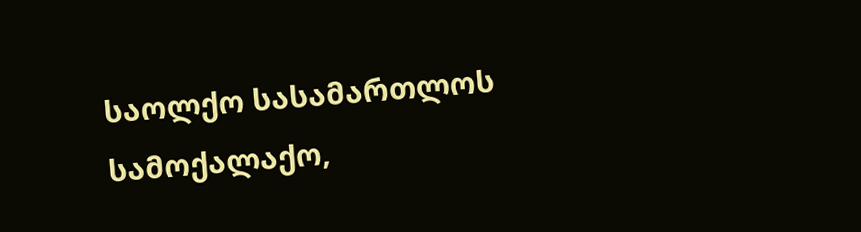საოლქო სასამართლოს სამოქალაქო,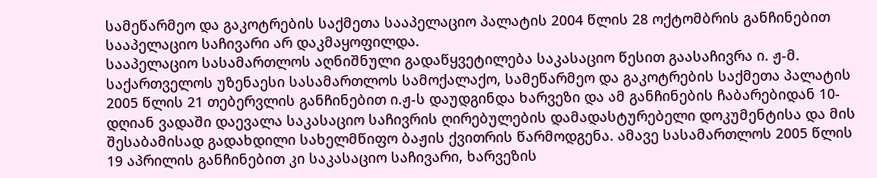სამეწარმეო და გაკოტრების საქმეთა სააპელაციო პალატის 2004 წლის 28 ოქტომბრის განჩინებით სააპელაციო საჩივარი არ დაკმაყოფილდა.
სააპელაციო სასამართლოს აღნიშნული გადაწყვეტილება საკასაციო წესით გაასაჩივრა ი. ჟ-მ.
საქართველოს უზენაესი სასამართლოს სამოქალაქო, სამეწარმეო და გაკოტრების საქმეთა პალატის 2005 წლის 21 თებერვლის განჩინებით ი.ჟ-ს დაუდგინდა ხარვეზი და ამ განჩინების ჩაბარებიდან 10-დღიან ვადაში დაევალა საკასაციო საჩივრის ღირებულების დამადასტურებელი დოკუმენტისა და მის შესაბამისად გადახდილი სახელმწიფო ბაჟის ქვითრის წარმოდგენა. ამავე სასამართლოს 2005 წლის 19 აპრილის განჩინებით კი საკასაციო საჩივარი, ხარვეზის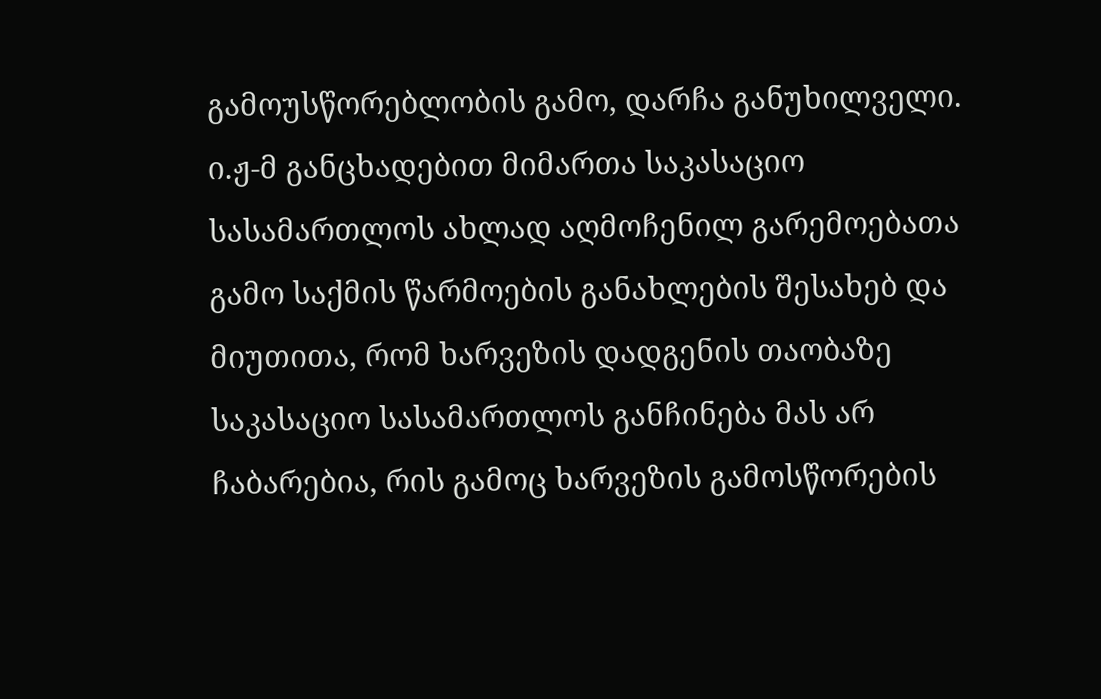გამოუსწორებლობის გამო, დარჩა განუხილველი.
ი.ჟ-მ განცხადებით მიმართა საკასაციო სასამართლოს ახლად აღმოჩენილ გარემოებათა გამო საქმის წარმოების განახლების შესახებ და მიუთითა, რომ ხარვეზის დადგენის თაობაზე საკასაციო სასამართლოს განჩინება მას არ ჩაბარებია, რის გამოც ხარვეზის გამოსწორების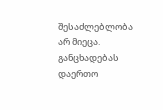შესაძლებლობა არ მიეცა. განცხადებას დაერთო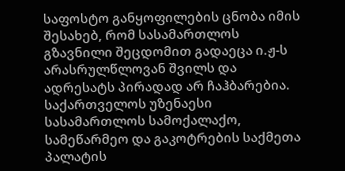საფოსტო განყოფილების ცნობა იმის შესახებ, რომ სასამართლოს გზავნილი შეცდომით გადაეცა ი.ჟ-ს არასრულწლოვან შვილს და ადრესატს პირადად არ ჩაჰბარებია.
საქართველოს უზენაესი სასამართლოს სამოქალაქო, სამეწარმეო და გაკოტრების საქმეთა პალატის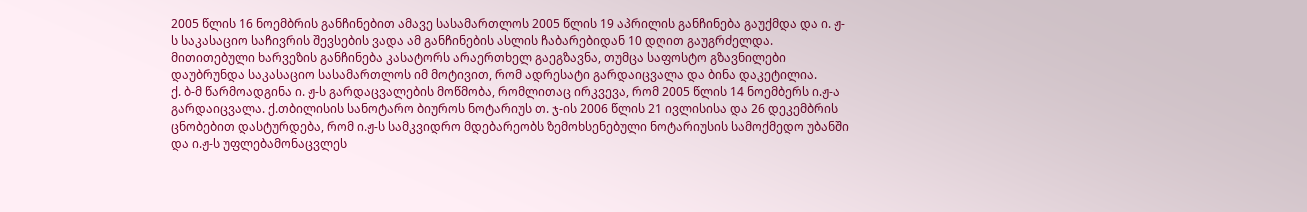2005 წლის 16 ნოემბრის განჩინებით ამავე სასამართლოს 2005 წლის 19 აპრილის განჩინება გაუქმდა და ი. ჟ-ს საკასაციო საჩივრის შევსების ვადა ამ განჩინების ასლის ჩაბარებიდან 10 დღით გაუგრძელდა. მითითებული ხარვეზის განჩინება კასატორს არაერთხელ გაეგზავნა, თუმცა საფოსტო გზავნილები დაუბრუნდა საკასაციო სასამართლოს იმ მოტივით, რომ ადრესატი გარდაიცვალა და ბინა დაკეტილია.
ქ. ბ-მ წარმოადგინა ი. ჟ-ს გარდაცვალების მოწმობა, რომლითაც ირკვევა, რომ 2005 წლის 14 ნოემბერს ი.ჟ-ა გარდაიცვალა. ქ.თბილისის სანოტარო ბიუროს ნოტარიუს თ. ჯ-ის 2006 წლის 21 ივლისისა და 26 დეკემბრის ცნობებით დასტურდება, რომ ი.ჟ-ს სამკვიდრო მდებარეობს ზემოხსენებული ნოტარიუსის სამოქმედო უბანში და ი.ჟ-ს უფლებამონაცვლეს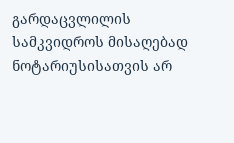გარდაცვლილის სამკვიდროს მისაღებად ნოტარიუსისათვის არ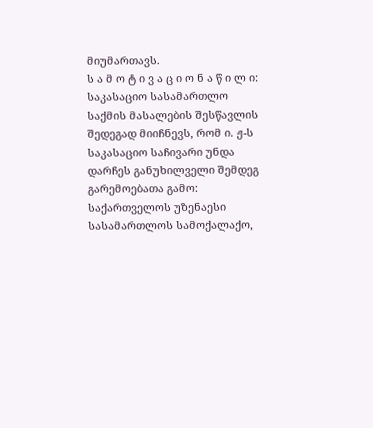მიუმართავს.
ს ა მ ო ტ ი ვ ა ც ი ო ნ ა წ ი ლ ი:
საკასაციო სასამართლო საქმის მასალების შესწავლის შედეგად მიიჩნევს, რომ ი. ჟ-ს საკასაციო საჩივარი უნდა დარჩეს განუხილველი შემდეგ გარემოებათა გამო:
საქართველოს უზენაესი სასამართლოს სამოქალაქო,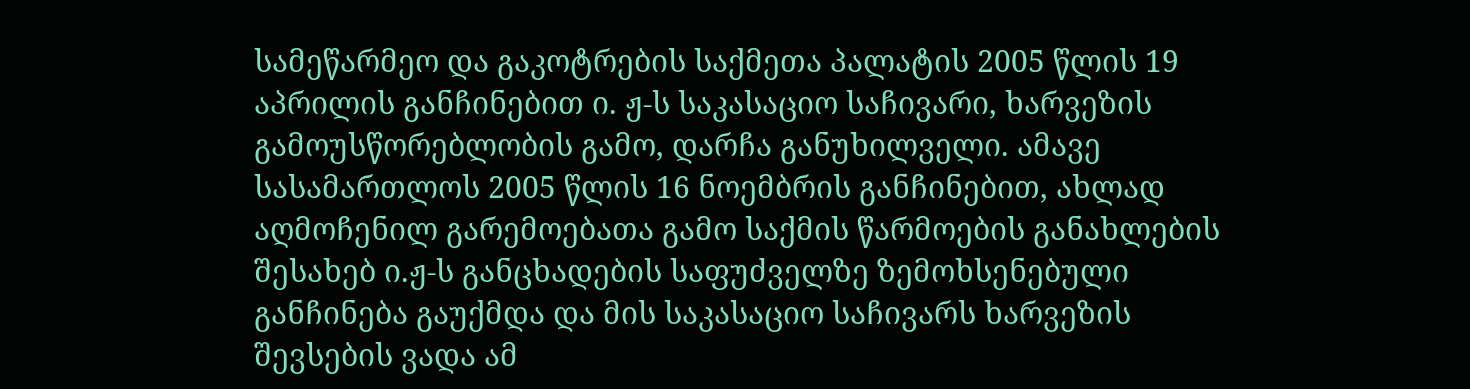სამეწარმეო და გაკოტრების საქმეთა პალატის 2005 წლის 19 აპრილის განჩინებით ი. ჟ-ს საკასაციო საჩივარი, ხარვეზის გამოუსწორებლობის გამო, დარჩა განუხილველი. ამავე სასამართლოს 2005 წლის 16 ნოემბრის განჩინებით, ახლად აღმოჩენილ გარემოებათა გამო საქმის წარმოების განახლების შესახებ ი.ჟ-ს განცხადების საფუძველზე ზემოხსენებული განჩინება გაუქმდა და მის საკასაციო საჩივარს ხარვეზის შევსების ვადა ამ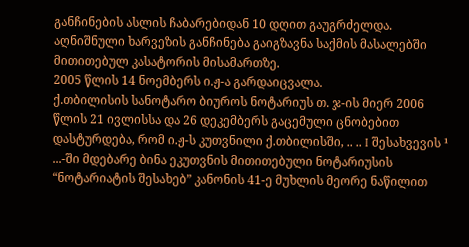განჩინების ასლის ჩაბარებიდან 10 დღით გაუგრძელდა. აღნიშნული ხარვეზის განჩინება გაიგზავნა საქმის მასალებში მითითებულ კასატორის მისამართზე.
2005 წლის 14 ნოემბერს ი.ჟ-ა გარდაიცვალა.
ქ.თბილისის სანოტარო ბიუროს ნოტარიუს თ. ჯ-ის მიერ 2006 წლის 21 ივლისსა და 26 დეკემბერს გაცემული ცნობებით დასტურდება, რომ ი.ჟ-ს კუთვნილი ქ.თბილისში, .. .. I შესახვევის ¹ ...-ში მდებარე ბინა ეკუთვნის მითითებული ნოტარიუსის “ნოტარიატის შესახებ” კანონის 41-ე მუხლის მეორე ნაწილით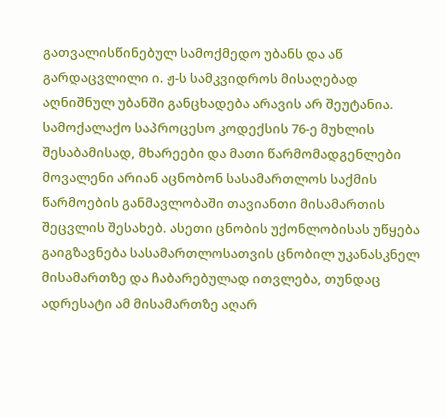გათვალისწინებულ სამოქმედო უბანს და აწ გარდაცვლილი ი. ჟ-ს სამკვიდროს მისაღებად აღნიშნულ უბანში განცხადება არავის არ შეუტანია.
სამოქალაქო საპროცესო კოდექსის 76-ე მუხლის შესაბამისად, მხარეები და მათი წარმომადგენლები მოვალენი არიან აცნობონ სასამართლოს საქმის წარმოების განმავლობაში თავიანთი მისამართის შეცვლის შესახებ. ასეთი ცნობის უქონლობისას უწყება გაიგზავნება სასამართლოსათვის ცნობილ უკანასკნელ მისამართზე და ჩაბარებულად ითვლება, თუნდაც ადრესატი ამ მისამართზე აღარ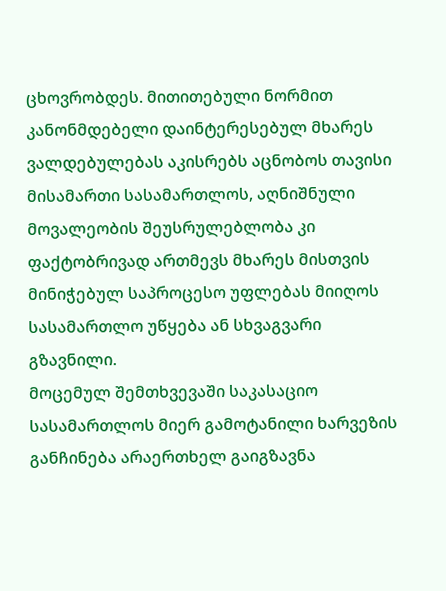ცხოვრობდეს. მითითებული ნორმით კანონმდებელი დაინტერესებულ მხარეს ვალდებულებას აკისრებს აცნობოს თავისი მისამართი სასამართლოს, აღნიშნული მოვალეობის შეუსრულებლობა კი ფაქტობრივად ართმევს მხარეს მისთვის მინიჭებულ საპროცესო უფლებას მიიღოს სასამართლო უწყება ან სხვაგვარი გზავნილი.
მოცემულ შემთხვევაში საკასაციო სასამართლოს მიერ გამოტანილი ხარვეზის განჩინება არაერთხელ გაიგზავნა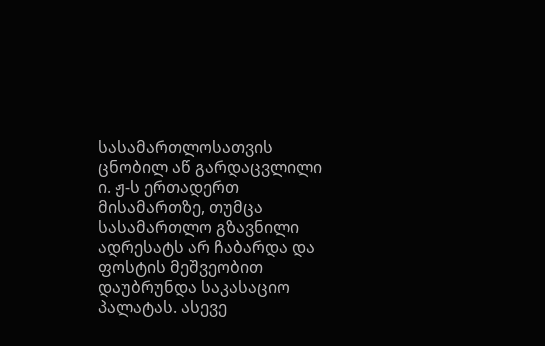სასამართლოსათვის ცნობილ აწ გარდაცვლილი ი. ჟ-ს ერთადერთ მისამართზე, თუმცა სასამართლო გზავნილი ადრესატს არ ჩაბარდა და ფოსტის მეშვეობით დაუბრუნდა საკასაციო პალატას. ასევე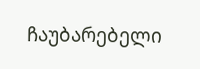ჩაუბარებელი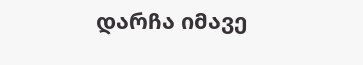დარჩა იმავე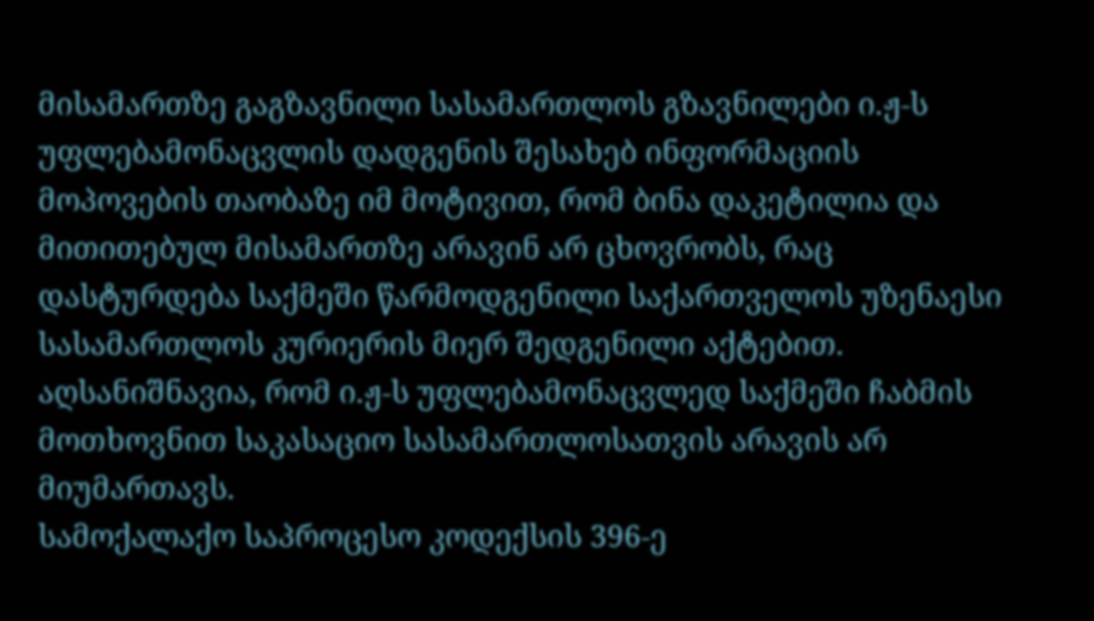მისამართზე გაგზავნილი სასამართლოს გზავნილები ი.ჟ-ს უფლებამონაცვლის დადგენის შესახებ ინფორმაციის მოპოვების თაობაზე იმ მოტივით, რომ ბინა დაკეტილია და მითითებულ მისამართზე არავინ არ ცხოვრობს, რაც დასტურდება საქმეში წარმოდგენილი საქართველოს უზენაესი სასამართლოს კურიერის მიერ შედგენილი აქტებით. აღსანიშნავია, რომ ი.ჟ-ს უფლებამონაცვლედ საქმეში ჩაბმის მოთხოვნით საკასაციო სასამართლოსათვის არავის არ მიუმართავს.
სამოქალაქო საპროცესო კოდექსის 396-ე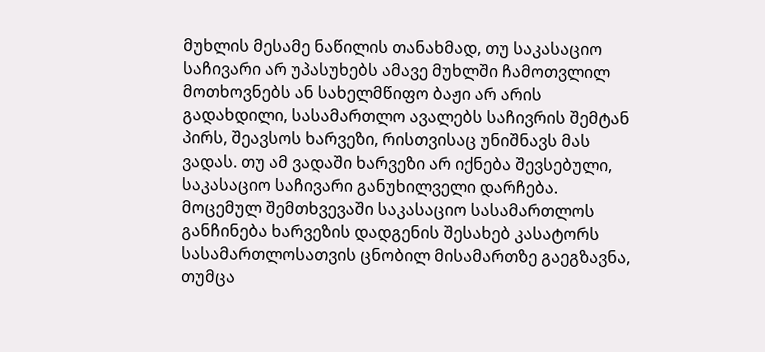მუხლის მესამე ნაწილის თანახმად, თუ საკასაციო საჩივარი არ უპასუხებს ამავე მუხლში ჩამოთვლილ მოთხოვნებს ან სახელმწიფო ბაჟი არ არის გადახდილი, სასამართლო ავალებს საჩივრის შემტან პირს, შეავსოს ხარვეზი, რისთვისაც უნიშნავს მას ვადას. თუ ამ ვადაში ხარვეზი არ იქნება შევსებული, საკასაციო საჩივარი განუხილველი დარჩება. მოცემულ შემთხვევაში საკასაციო სასამართლოს განჩინება ხარვეზის დადგენის შესახებ კასატორს სასამართლოსათვის ცნობილ მისამართზე გაეგზავნა, თუმცა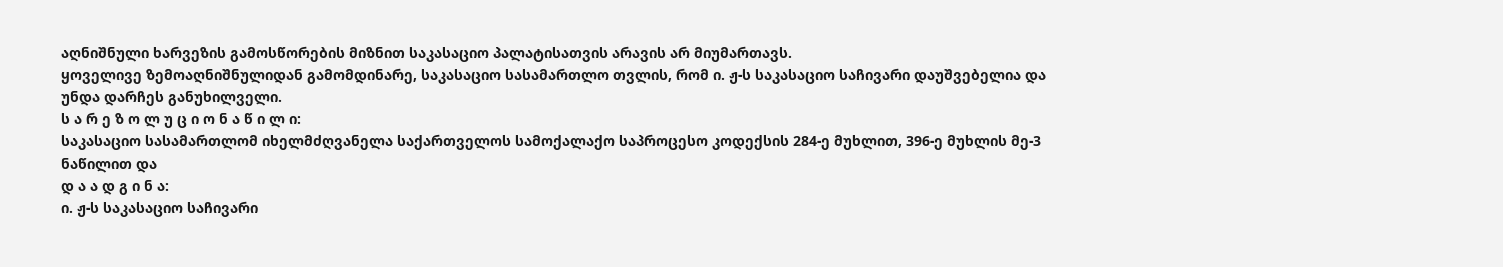აღნიშნული ხარვეზის გამოსწორების მიზნით საკასაციო პალატისათვის არავის არ მიუმართავს.
ყოველივე ზემოაღნიშნულიდან გამომდინარე, საკასაციო სასამართლო თვლის, რომ ი. ჟ-ს საკასაციო საჩივარი დაუშვებელია და უნდა დარჩეს განუხილველი.
ს ა რ ე ზ ო ლ უ ც ი ო ნ ა წ ი ლ ი:
საკასაციო სასამართლომ იხელმძღვანელა საქართველოს სამოქალაქო საპროცესო კოდექსის 284-ე მუხლით, 396-ე მუხლის მე-3 ნაწილით და
დ ა ა დ გ ი ნ ა:
ი. ჟ-ს საკასაციო საჩივარი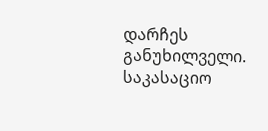დარჩეს განუხილველი.
საკასაციო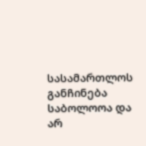სასამართლოს განჩინება საბოლოოა და არ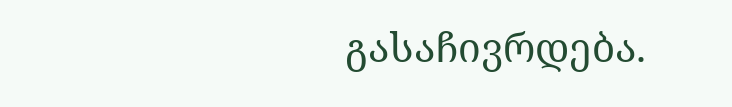გასაჩივრდება.